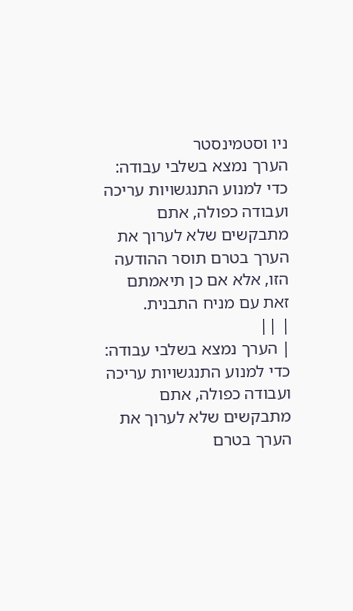ניו וסטמינסטר
הערך נמצא בשלבי עבודה: כדי למנוע התנגשויות עריכה ועבודה כפולה, אתם מתבקשים שלא לערוך את הערך בטרם תוסר ההודעה הזו, אלא אם כן תיאמתם זאת עם מניח התבנית.
| ||
| הערך נמצא בשלבי עבודה: כדי למנוע התנגשויות עריכה ועבודה כפולה, אתם מתבקשים שלא לערוך את הערך בטרם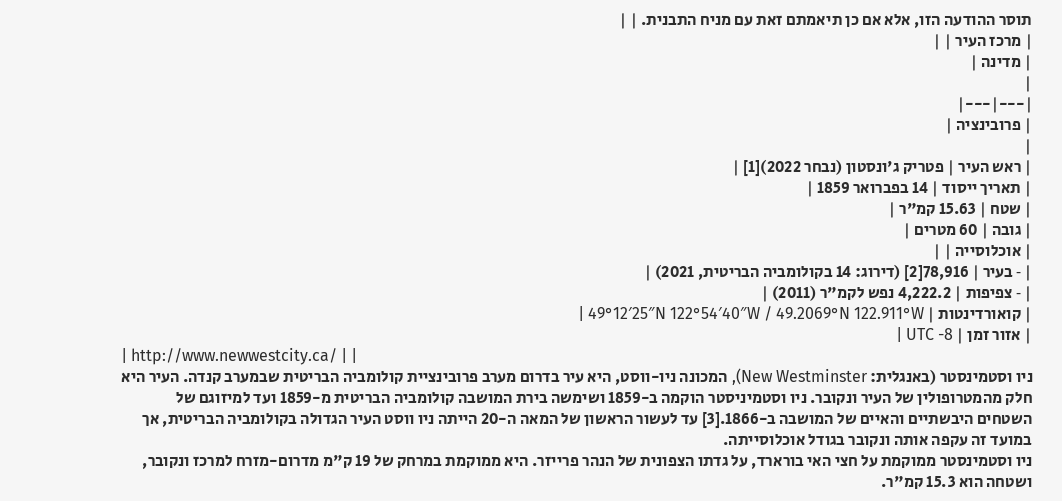תוסר ההודעה הזו, אלא אם כן תיאמתם זאת עם מניח התבנית. | |
| מרכז העיר | |
| מדינה |
|
|---|---|
| פרובינציה |
|
| ראש העיר | פטריק ג'ונסטון (נבחר 2022)[1] |
| תאריך ייסוד | 14 בפברואר 1859 |
| שטח | 15.63 קמ"ר |
| גובה | 60 מטרים |
| אוכלוסייה | |
| ‑ בעיר | 78,916[2] (דירוג: 14 בקולומביה הבריטית, 2021) |
| ‑ צפיפות | 4,222.2 נפש לקמ"ר (2011) |
| קואורדינטות | 49°12′25″N 122°54′40″W / 49.2069°N 122.911°W |
| אזור זמן | UTC -8 |
| http://www.newwestcity.ca/ | |
ניו וסטמינסטר (באנגלית: New Westminster), המכונה ניו-ווסט, היא עיר בדרום מערב פרובינציית קולומביה הבריטית שבמערב קנדה. העיר היא חלק מהמטרופולין של העיר ונקובר. ניו וסטמיניסטר הוקמה ב-1859 ושימשה בירת המושבה קולומביה הבריטית מ-1859 ועד למיזוגם של השטחים היבשתיים והאיים של המושבה ב-1866.[3] עד לעשור הראשון של המאה ה-20 הייתה ניו ווסט העיר הגדולה בקולומביה הבריטית, אך במועד זה עקפה אותה ונקובר בגודל אוכלוסייתה.
ניו וסטמינסטר ממוקמת על חצי האי בורארד, על גדתו הצפונית של הנהר פרייזר. היא ממוקמת במרחק של 19 ק"מ מדרום-מזרח למרכז ונקובר, ושטחה הוא 15.3 קמ"ר.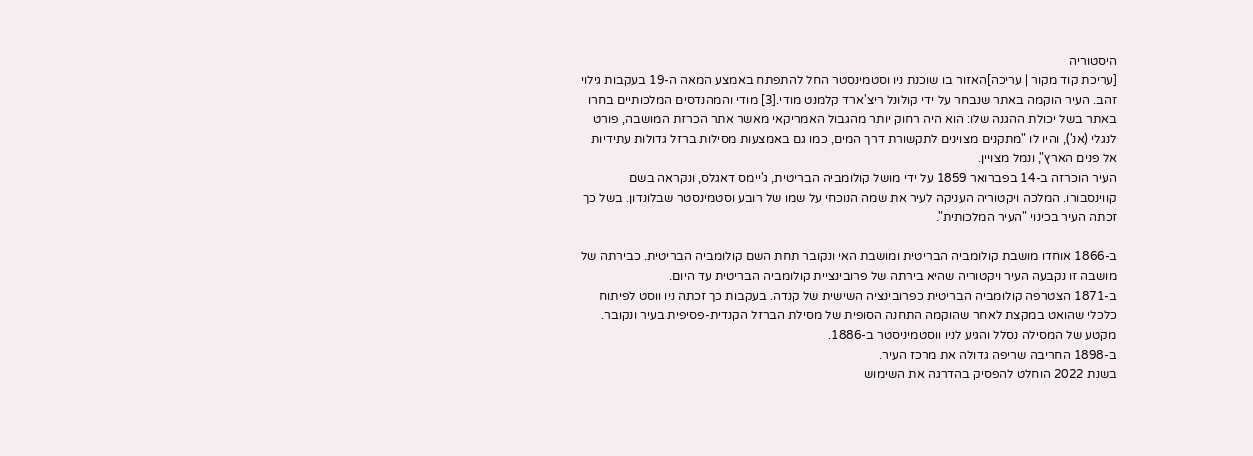היסטוריה
[עריכת קוד מקור | עריכה]האזור בו שוכנת ניו וסטמינסטר החל להתפתח באמצע המאה ה-19 בעקבות גילוי זהב. העיר הוקמה באתר שנבחר על ידי קולונל ריצ'ארד קלמנט מודי.[3] מודי והמהנדסים המלכותיים בחרו באתר בשל יכולת ההגנה שלו: הוא היה רחוק יותר מהגבול האמריקאי מאשר אתר הכרזת המושבה, פורט לנגלי (אנ'), והיו לו "מתקנים מצוינים לתקשורת דרך המים, כמו גם באמצעות מסילות ברזל גדולות עתידיות אל פנים הארץ", ונמל מצויין.
העיר הוכרזה ב-14 בפברואר 1859 על ידי מושל קולומביה הבריטית, ג'יימס דאגלס, ונקראה בשם קווינסבורו. המלכה ויקטוריה העניקה לעיר את שמה הנוכחי על שמו של רובע וסטמינסטר שבלונדון. בשל כך זכתה העיר בכינוי "העיר המלכותית".

ב-1866 אוחדו מושבת קולומביה הבריטית ומושבת האי ונקובר תחת השם קולומביה הבריטית. כבירתה של מושבה זו נקבעה העיר ויקטוריה שהיא בירתה של פרובינציית קולומביה הבריטית עד היום.
ב-1871 הצטרפה קולומביה הבריטית כפרובינציה השישית של קנדה. בעקבות כך זכתה ניו ווסט לפיתוח כלכלי שהואט במקצת לאחר שהוקמה התחנה הסופית של מסילת הברזל הקנדית-פסיפית בעיר ונקובר. מקטע של המסילה נסלל והגיע לניו ווסטמיניסטר ב-1886.
ב-1898 החריבה שריפה גדולה את מרכז העיר.
בשנת 2022 הוחלט להפסיק בהדרגה את השימוש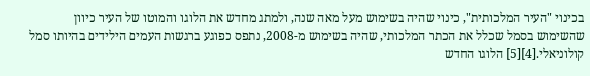בכינוי "העיר המלכותית", כינוי שהיה בשימוש מעל מאה שנה, ולמתג מחדש את הלוגו והמוטו של העיר כיוון שהשימוש בסמל שכלל את הכתר המלכותי, שהיה בשימוש מ-2008, נתפס כפוגע ברגשות העמים הילידים בהיותו סמל קולוניאלי.[4][5] הלוגו החדש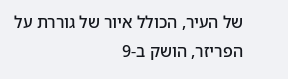של העיר, הכולל איור של גוררת על הפריזר, הושק ב-9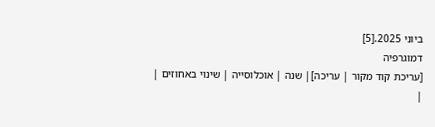ביוני 2025.[5]
דמוגרפיה
[עריכת קוד מקור | עריכה]| שנה | אוכלוסייה | שינוי באחוזים |
|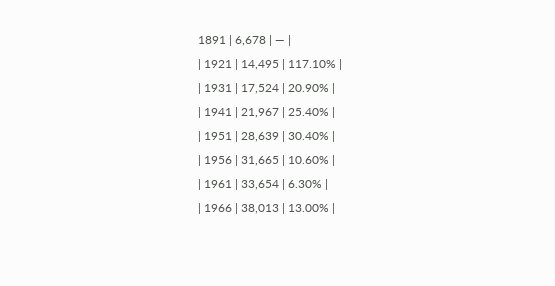1891 | 6,678 | — |
| 1921 | 14,495 | 117.10% |
| 1931 | 17,524 | 20.90% |
| 1941 | 21,967 | 25.40% |
| 1951 | 28,639 | 30.40% |
| 1956 | 31,665 | 10.60% |
| 1961 | 33,654 | 6.30% |
| 1966 | 38,013 | 13.00% |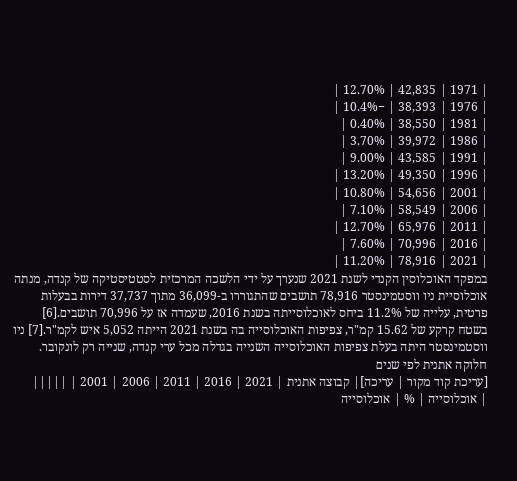| 1971 | 42,835 | 12.70% |
| 1976 | 38,393 | −10.4% |
| 1981 | 38,550 | 0.40% |
| 1986 | 39,972 | 3.70% |
| 1991 | 43,585 | 9.00% |
| 1996 | 49,350 | 13.20% |
| 2001 | 54,656 | 10.80% |
| 2006 | 58,549 | 7.10% |
| 2011 | 65,976 | 12.70% |
| 2016 | 70,996 | 7.60% |
| 2021 | 78,916 | 11.20% |
במפקד האוכלוסין הקנדי לשנת 2021 שנערך על ידי הלשכה המרכזית לסטטיסטיקה של קנדה, מנתה אוכלוסיית ניו ווסטמינסטר 78,916 תושבים שהתגוררו ב-36,099 מתוך 37,737 דירות בבעלות פרטית, עלייה של 11.2% ביחס לאוכלוסייתה בשנת 2016, שעמדה אז על 70,996 תושבים.[6] בשטח קרקע של 15.62 קמ"ר, צפיפות האוכלוסייה בה בשנת 2021 הייתה 5,052 איש לקמ"ר.[7] ניו ווסטמינסטר היתה בעלת צפיפות האוכלוסייה השנייה בגדלה מכל ערי קנדה, שנייה רק לונקובר.
חלוקה אתנית לפי שנים
[עריכת קוד מקור | עריכה]| קבוצה אתנית | 2021 | 2016 | 2011 | 2006 | 2001 | |||||
| אוכלוסייה | % | אוכלוסייה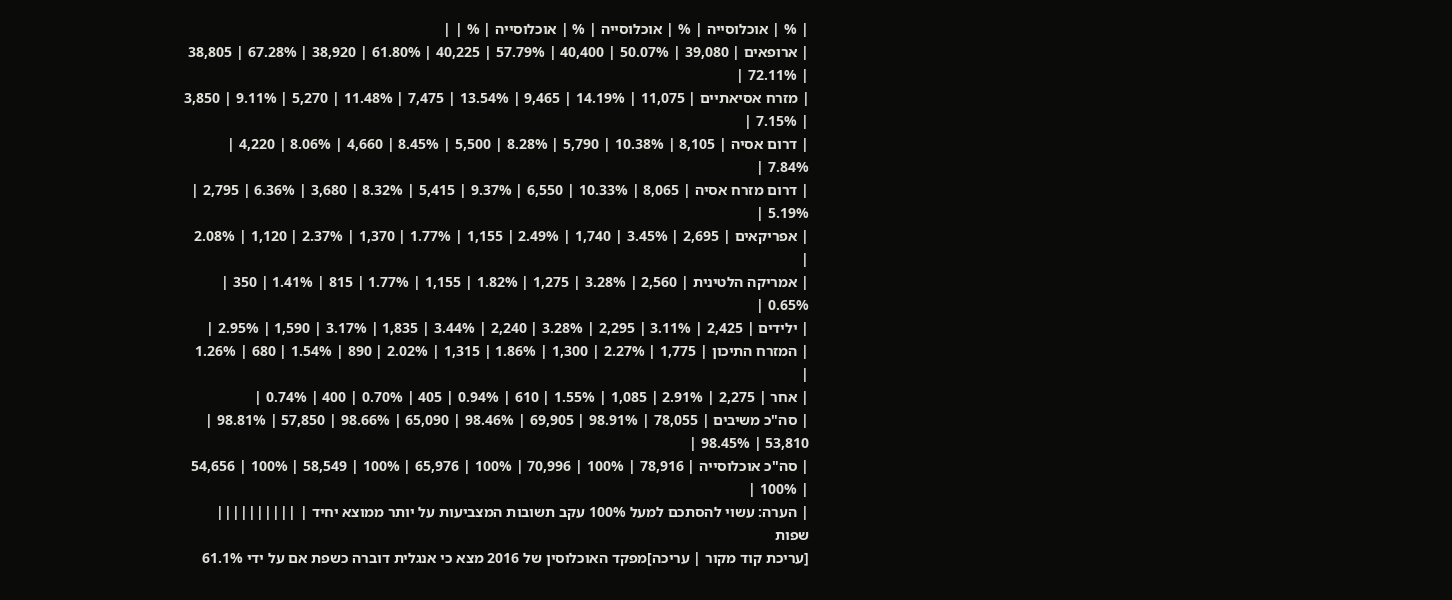| % | אוכלוסייה | % | אוכלוסייה | % | אוכלוסייה | % | |
| ארופאים | 39,080 | 50.07% | 40,400 | 57.79% | 40,225 | 61.80% | 38,920 | 67.28% | 38,805 | 72.11% |
| מזרח אסיאתיים | 11,075 | 14.19% | 9,465 | 13.54% | 7,475 | 11.48% | 5,270 | 9.11% | 3,850 | 7.15% |
| דרום אסיה | 8,105 | 10.38% | 5,790 | 8.28% | 5,500 | 8.45% | 4,660 | 8.06% | 4,220 | 7.84% |
| דרום מזרח אסיה | 8,065 | 10.33% | 6,550 | 9.37% | 5,415 | 8.32% | 3,680 | 6.36% | 2,795 | 5.19% |
| אפריקאים | 2,695 | 3.45% | 1,740 | 2.49% | 1,155 | 1.77% | 1,370 | 2.37% | 1,120 | 2.08% |
| אמריקה הלטינית | 2,560 | 3.28% | 1,275 | 1.82% | 1,155 | 1.77% | 815 | 1.41% | 350 | 0.65% |
| ילידים | 2,425 | 3.11% | 2,295 | 3.28% | 2,240 | 3.44% | 1,835 | 3.17% | 1,590 | 2.95% |
| המזרח התיכון | 1,775 | 2.27% | 1,300 | 1.86% | 1,315 | 2.02% | 890 | 1.54% | 680 | 1.26% |
| אחר | 2,275 | 2.91% | 1,085 | 1.55% | 610 | 0.94% | 405 | 0.70% | 400 | 0.74% |
| סה"כ משיבים | 78,055 | 98.91% | 69,905 | 98.46% | 65,090 | 98.66% | 57,850 | 98.81% | 53,810 | 98.45% |
| סה"כ אוכלוסייה | 78,916 | 100% | 70,996 | 100% | 65,976 | 100% | 58,549 | 100% | 54,656 | 100% |
| הערה: עשוי להסתכם למעל 100% עקב תשובות המצביעות על יותר ממוצא יחיד | ||||||||||
שפות
[עריכת קוד מקור | עריכה]מפקד האוכלוסין של 2016 מצא כי אנגלית דוברה כשפת אם על ידי 61.1%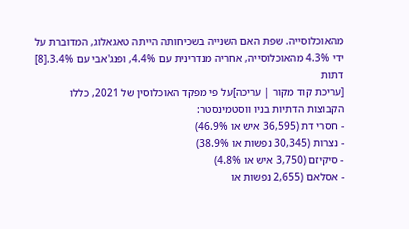מהאוכלוסייה. שפת האם השנייה בשכיחותה הייתה טאגאלוג, המדוברת על ידי 4.3% מהאוכלוסייה, אחריה מנדרינית עם 4.4%, ופנג'אבי עם 3.4%.[8]
דתות
[עריכת קוד מקור | עריכה]על פי מפקד האוכלוסין של 2021, כללו הקבוצות הדתיות בניו ווסטמינסטר:
- חסרי דת (36,595 איש או 46.9%)
- נצרות (30,345 נפשות או 38.9%)
- סיקיזם (3,750 איש או 4.8%)
- אסלאם (2,655 נפשות או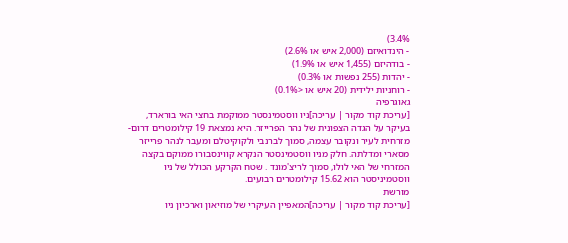3.4%)
- הינדואיזם (2,000 איש או 2.6%)
- בודהיזם (1,455 איש או 1.9%)
- יהדות (255 נפשות או 0.3%)
- רוחניות ילידית (20 איש או <0.1%)
גאוגרפיה
[עריכת קוד מקור | עריכה]ניו ווסטמינסטר ממוקמת בחצי האי בורארד, בעיקר על הגדה הצפונית של נהר הפרייזר. היא נמצאת 19 קילומטרים דרום-מזרחית לעיר ונקובר עצמה, סמוך לברנבי ולקוקיטלם ומעבר לנהר פרייזר מסארי ומדלתה. חלק מניו ווסטמינסטר הנקרא קווינסבורו ממוקם בקצה המזרחי של האי לולו, סמוך לריצ'מונד . שטח הקרקע הכולל של ניו ווסטמיניסטר הוא 15.62 קילומטרים רבועים.
מורשת
[עריכת קוד מקור | עריכה]המאפיין העיקרי של מוזיאון וארכיון ניו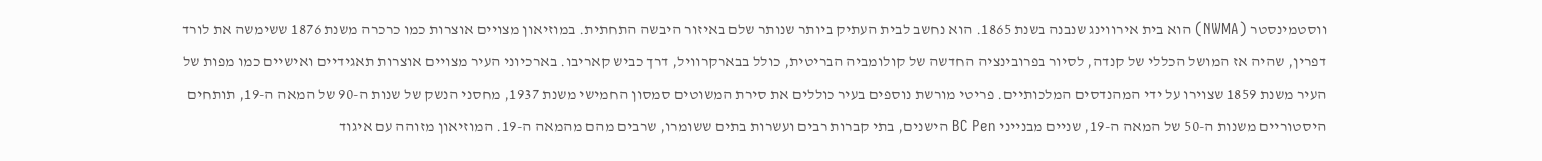ווסטמינסטר (NWMA) הוא בית אירווינג שנבנה בשנת 1865. הוא נחשב לבית העתיק ביותר שנותר שלם באיזור היבשה התחתית. במוזיאון מצויים אוצרות כמו כרכרה משנת 1876 ששימשה את לורד דפרין, שהיה אז המושל הכללי של קנדה, לסיור בפרובינציה החדשה של קולומביה הבריטית, כולל בבארקרוויל, דרך כביש קאריבו. בארכיוני העיר מצויים אוצרות תאגידיים ואישיים כמו מפות של העיר משנת 1859 שצוירו על ידי המהנדסים המלכותיים. פריטי מורשת נוספים בעיר כוללים את סירת המשוטים סמסון החמישי משנת 1937, מחסני הנשק של שנות ה-90 של המאה ה-19, תותחים היסטוריים משנות ה-50 של המאה ה-19, שניים מבנייני BC Pen הישנים, בתי קברות רבים ועשרות בתים ששומרו, שרבים מהם מהמאה ה-19. המוזיאון מזוהה עם איגוד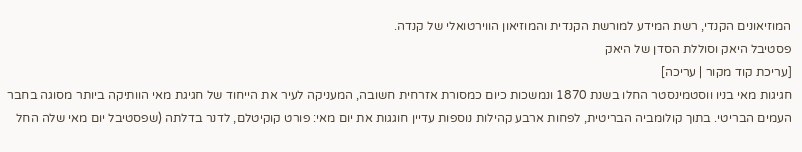המוזיאונים הקנדי, רשת המידע למורשת הקנדית והמוזיאון הווירטואלי של קנדה.
פסטיבל היאק וסוללת הסדן של היאק
[עריכת קוד מקור | עריכה]
חגיגות מאי בניו ווסטמינסטר החלו בשנת 1870 ונמשכות כיום כמסורת אזרחית חשובה, המעניקה לעיר את הייחוד של חגיגת מאי הוותיקה ביותר מסוגה בחבר העמים הבריטי. בתוך קולומביה הבריטית, לפחות ארבע קהילות נוספות עדיין חוגגות את יום מאי: פורט קוקיטלם, לדנר בדלתה (שפסטיבל יום מאי שלה החל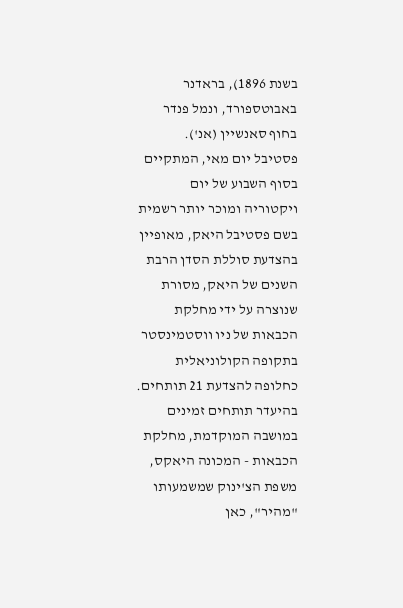בשנת 1896), בראדנר באבוטספורד, ונמל פנדר בחוף סאנשיין (אנ').
פסטיבל יום מאי, המתקיים בסוף השבוע של יום ויקטוריה ומוכר יותר רשמית בשם פסטיבל היאק, מאופיין בהצדעת סוללת הסדן הרבת השנים של היאק, מסורת שנוצרה על ידי מחלקת הכבאות של ניו ווסטמינסטר בתקופה הקולוניאלית כחלופה להצדעת 21 תותחים. בהיעדר תותחים זמינים במושבה המוקדמת, מחלקת הכבאות - המכונה היאקס, משפת הצ'ינוק שמשמעותו "מהיר", כאן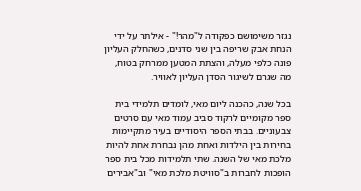נגזר משימושם כפקודה ל"מהר!" - אילתר על ידי הנחת אבק שריפה בין שני סדנים, כשהחלק העליון פונה כלפי מעלה, והצתת המטען ממרחק בטוח, מה שגרם לשיגור הסדן העליון לאוויר.

בכל שנה, כהכנה ליום מאי, לומדים תלמידי בית ספר מקומיים לרקוד סביב עמוד מאי עם סרטים צבעוניים. בבתי הספר היסודיים בעיר מתקיימות בחירות בין הילדות ואחת מהן נבחרת אחת להיות מלכת מאי של השנה. שתי תלמידות מכל בית ספר הופכות לחברות ב"סוויטת מלכת מאי" וב"אבירים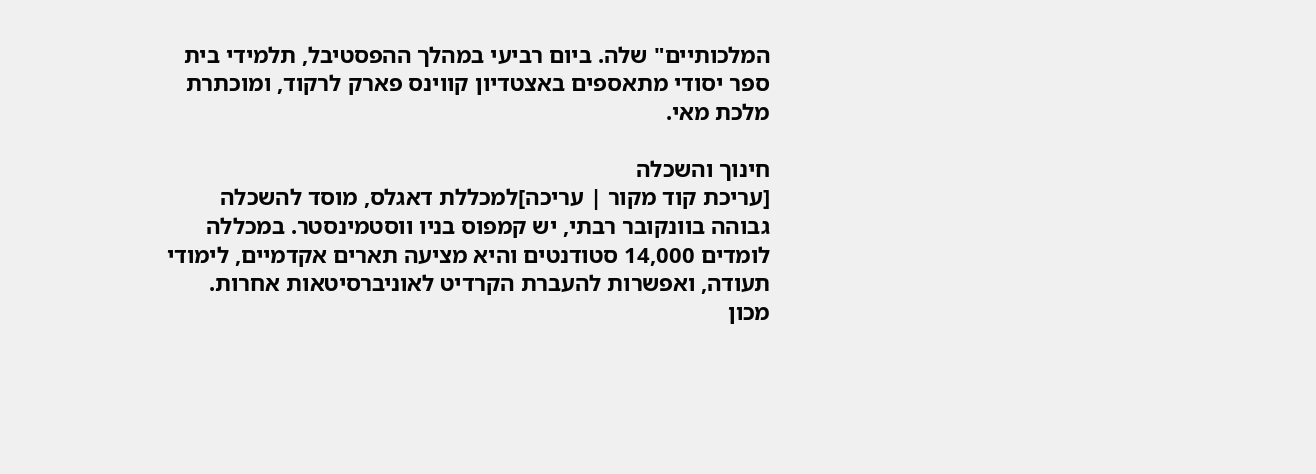המלכותיים" שלה. ביום רביעי במהלך ההפסטיבל, תלמידי בית ספר יסודי מתאספים באצטדיון קווינס פארק לרקוד, ומוכתרת מלכת מאי.

חינוך והשכלה
[עריכת קוד מקור | עריכה]למכללת דאגלס, מוסד להשכלה גבוהה בוונקובר רבתי, יש קמפוס בניו ווסטמינסטר. במכללה לומדים 14,000 סטודנטים והיא מציעה תארים אקדמיים, לימודי תעודה, ואפשרות להעברת הקרדיט לאוניברסיטאות אחרות.
מכון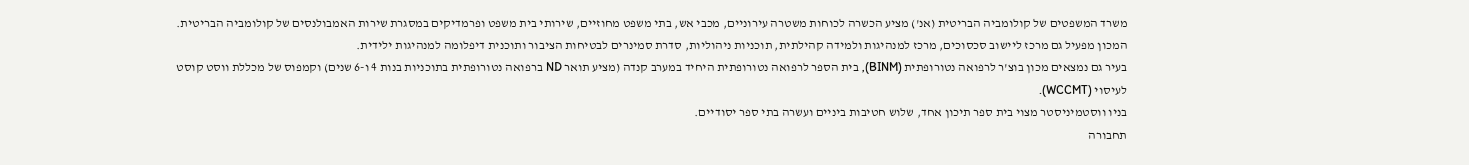משרד המשפטים של קולומביה הבריטית (אנ') מציע הכשרה לכוחות משטרה עירוניים, מכבי אש, בתי משפט מחוזיים, שירותי בית משפט ופרמדיקים במסגרת שירות האמבולנסים של קולומביה הבריטית. המכון מפעיל גם מרכז ליישוב סכסוכים, מרכז למנהיגות ולמידה קהילתית, תוכניות ניהוליות, סדרת סמינרים לבטיחות הציבור ותוכנית דיפלומה למנהיגות ילידית.
בעיר גם נמצאים מכון בוצ'ר לרפואה נטורופתית (BINM), בית הספר לרפואה נטורופתית היחיד במערב קנדה (מציע תואר ND ברפואה נטורופתית בתוכניות בנות 4 ו-6 שנים) וקמפוס של מכללת ווסט קוסט לעיסוי (WCCMT).
בניו ווסטמיניסטר מצוי בית ספר תיכון אחד, שלוש חטיבות ביניים ועשרה בתי ספר יסודיים.
תחבורה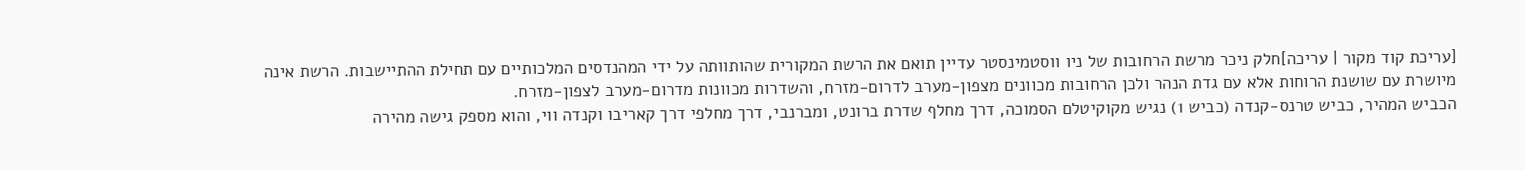[עריכת קוד מקור | עריכה]חלק ניכר מרשת הרחובות של ניו ווסטמינסטר עדיין תואם את הרשת המקורית שהותוותה על ידי המהנדסים המלכותיים עם תחילת ההתיישבות. הרשת אינה מיושרת עם שושנת הרוחות אלא עם גדת הנהר ולכן הרחובות מכוונים מצפון-מערב לדרום-מזרח, והשדרות מכוונות מדרום-מערב לצפון-מזרח.
הכביש המהיר, כביש טרנס-קנדה (כביש 1) נגיש מקוקיטלם הסמוכה, דרך מחלף שדרת ברונט, ומברנבי, דרך מחלפי דרך קאריבו וקנדה ווי, והוא מספק גישה מהירה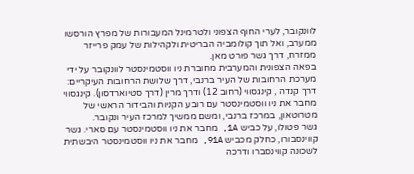לוונקובר, לערי החוף הצפוני ולטרמינל המעבורות של מפרץ הורסשו ממערב, ואל תוך קולומביה הבריטית ולקהילות של עמק פרייזר ממזרח, דרך גשר פורט מאן.
בפאה הצפונית והמערבית מחוברת ניו ווסטמינסטר לוונקובר על ידי מערכת הרחובות של העיר ברנבי, דרך שלושת הרחובות העיקריים: דרך קנדה , קינגסווי (רחוב 12) ודרך מרין (דרך סטיוארדסון). קינגסווי מחבר את ניו ווסטמינסטר עם רובע הקניות והבידור הראשי של מטרוטאון, במרכז ברנבי, ומשם ממשיך למרכז העיר ונקובר.
גשר פטולו, על כביש 1A, מחבר את ניו ווסטמינסטר עם סארי. גשר קווינסבורו, כחלק מכביש 91A, מחבר את ניו ווסטמינסטר היבשתית לשכונה קווינסברו ודרכה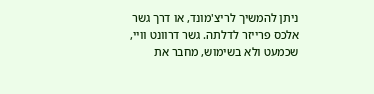ניתן להמשיך לריצ'מונד, או דרך גשר אלכס פרייזר לדלתה. גשר דרוונט וויי, שכמעט ולא בשימוש, מחבר את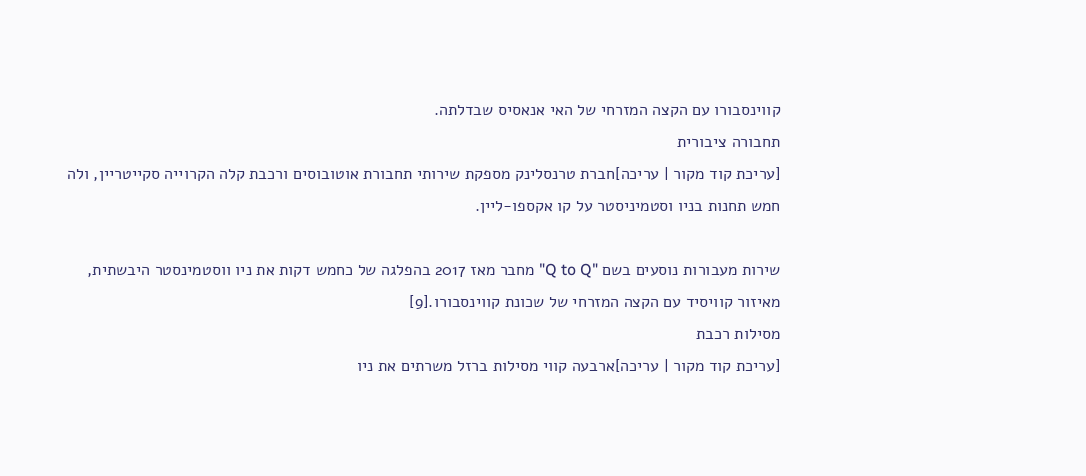קווינסבורו עם הקצה המזרחי של האי אנאסיס שבדלתה.
תחבורה ציבורית
[עריכת קוד מקור | עריכה]חברת טרנסלינק מספקת שירותי תחבורת אוטובוסים ורכבת קלה הקרוייה סקייטריין, ולה חמש תחנות בניו וסטמיניסטר על קו אקספו-ליין.

שירות מעבורות נוסעים בשם "Q to Q" מחבר מאז 2017 בהפלגה של כחמש דקות את ניו ווסטמינסטר היבשתית, מאיזור קוויסיד עם הקצה המזרחי של שכונת קווינסבורו.[9]
מסילות רכבת
[עריכת קוד מקור | עריכה]ארבעה קווי מסילות ברזל משרתים את ניו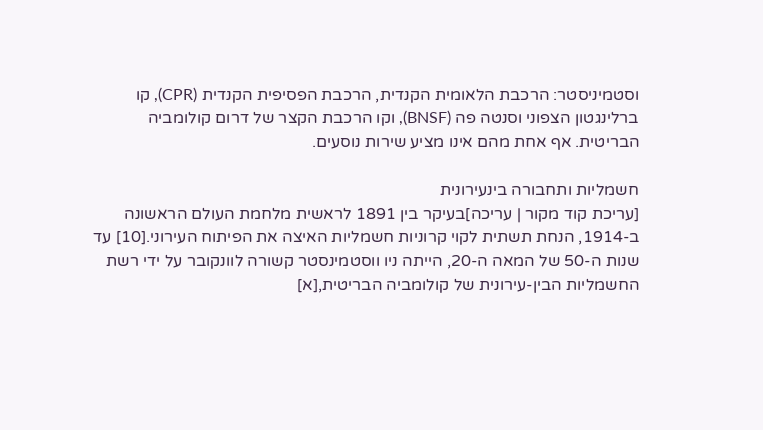וסטמיניסטר: הרכבת הלאומית הקנדית, הרכבת הפסיפית הקנדית (CPR), קו ברלינגטון הצפוני וסנטה פה (BNSF), וקו הרכבת הקצר של דרום קולומביה הבריטית. אף אחת מהם אינו מציע שירות נוסעים.

חשמליות ותחבורה בינעירונית
[עריכת קוד מקור | עריכה]בעיקר בין 1891 לראשית מלחמת העולם הראשונה ב-1914, הנחת תשתית לקוי קרוניות חשמליות האיצה את הפיתוח העירוני.[10] עד שנות ה-50 של המאה ה-20, הייתה ניו ווסטמינסטר קשורה לוונקובר על ידי רשת החשמליות הבין-עירונית של קולומביה הבריטית,[א]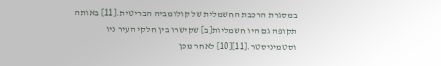במסגרת הרכבת החשמלית של קולומביה הבריטית.[11] באותה תקופה גם היו חשמליות[ב] שקישרו בין חלקי העיר ניו וסטמיניסטר.[11][10] לאחר מכן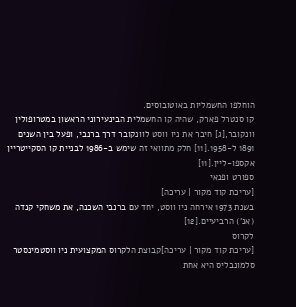הוחלפו החשמליות באוטובוסים.
קו סנטרל פארק, שהיה קו החשמלית הבינעירוני הראשון במטרופולין וונקובר,[ג] חיבר את ניו ווסט לוונקובר דרך ברנבי, ופעל בין השנים 1891 ל-1958.[11] חלק מתוואי זה שימש ב-1986 לבניית קו הסקייטריין אקספו-ליין.[11]
ספורט ופנאי
[עריכת קוד מקור | עריכה]
בשנת 1973 אירחה ניו ווסט, יחד עם ברנבי השכנה, את משחקי קנדה (אנ') הרביעיים.[12]
לקרוס
[עריכת קוד מקור | עריכה]קבוצת הלקרוס המקצועית ניו ווסטמינסטר סלמונבליס היא אחת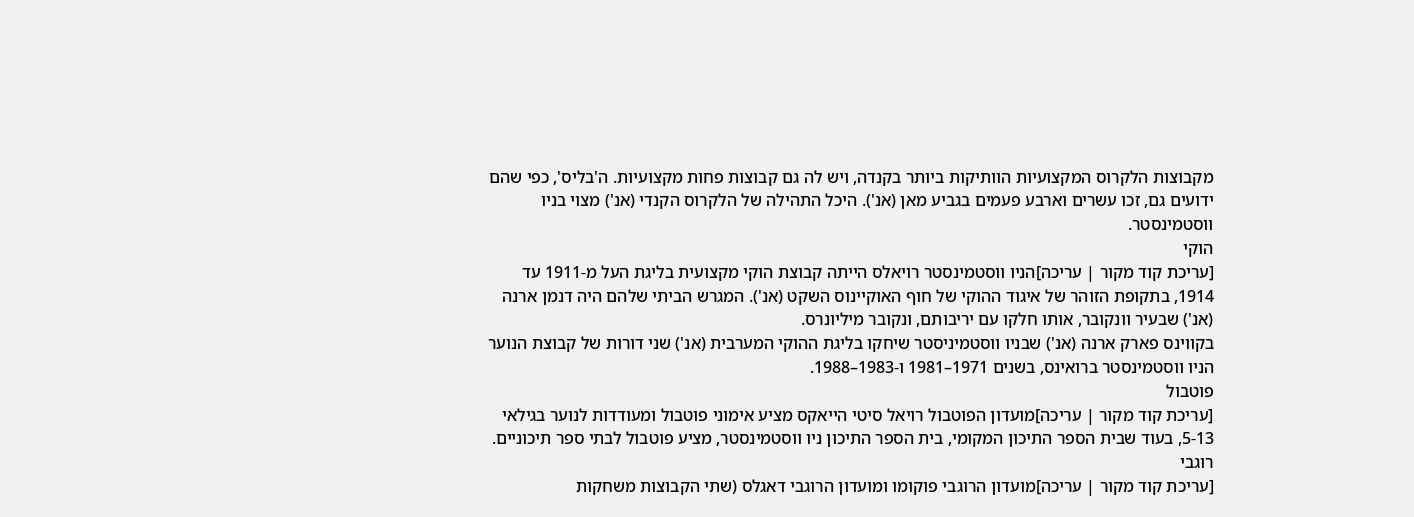מקבוצות הלקרוס המקצועיות הוותיקות ביותר בקנדה, ויש לה גם קבוצות פחות מקצועיות. ה'בליס', כפי שהם ידועים גם, זכו עשרים וארבע פעמים בגביע מאן (אנ'). היכל התהילה של הלקרוס הקנדי (אנ') מצוי בניו ווסטמינסטר.
הוקי
[עריכת קוד מקור | עריכה]הניו ווסטמינסטר רויאלס הייתה קבוצת הוקי מקצועית בליגת העל מ-1911 עד 1914, בתקופת הזוהר של איגוד ההוקי של חוף האוקיינוס השקט (אנ'). המגרש הביתי שלהם היה דנמן ארנה (אנ') שבעיר וונקובר, אותו חלקו עם יריבותם, ונקובר מיליונרס.
בקווינס פארק ארנה (אנ') שבניו ווסטמיניסטר שיחקו בליגת ההוקי המערבית (אנ') שני דורות של קבוצת הנוער הניו ווסטמינסטר ברואינס, בשנים 1971–1981 ו-1983–1988.
פוטבול
[עריכת קוד מקור | עריכה]מועדון הפוטבול רויאל סיטי הייאקס מציע אימוני פוטבול ומעודדות לנוער בגילאי 5-13, בעוד שבית הספר התיכון המקומי, בית הספר התיכון ניו ווסטמינסטר, מציע פוטבול לבתי ספר תיכוניים.
רוגבי
[עריכת קוד מקור | עריכה]מועדון הרוגבי פוקומו ומועדון הרוגבי דאגלס (שתי הקבוצות משחקות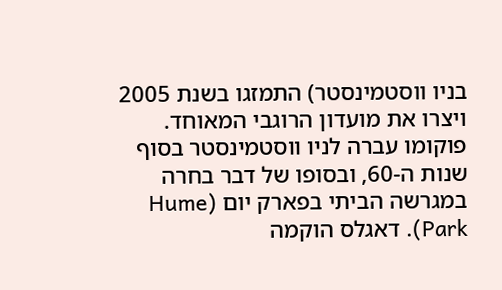בניו ווסטמינסטר) התמזגו בשנת 2005 ויצרו את מועדון הרוגבי המאוחד. פוקומו עברה לניו ווסטמינסטר בסוף שנות ה-60, ובסופו של דבר בחרה במגרשה הביתי בפארק יום (Hume Park). דאגלס הוקמה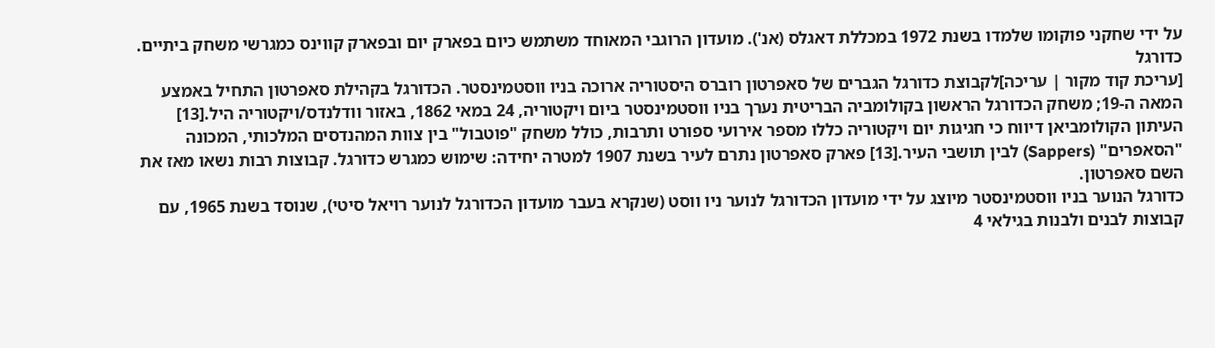על ידי שחקני פוקומו שלמדו בשנת 1972 במכללת דאגלס (אנ'). מועדון הרוגבי המאוחד משתמש כיום בפארק יום ובפארק קווינס כמגרשי משחק ביתיים.
כדורגל
[עריכת קוד מקור | עריכה]לקבוצת כדורגל הגברים של סאפרטון רוברס היסטוריה ארוכה בניו ווסטמינסטר. הכדורגל בקהילת סאפרטון התחיל באמצע המאה ה-19; משחק הכדורגל הראשון בקולומביה הבריטית נערך בניו ווסטמינסטר ביום ויקטוריה, 24 במאי 1862, באזור וודלנדס/ויקטוריה היל.[13] העיתון הקולומביאן דיווח כי חגיגות יום ויקטוריה כללו מספר אירועי ספורט ותרבות, כולל משחק "פוטבול" בין צוות המהנדסים המלכותי, המכונה "הסאפרים" (Sappers) לבין תושבי העיר.[13] פארק סאפרטון נתרם לעיר בשנת 1907 למטרה יחידה: שימוש כמגרש כדורגל. קבוצות רבות נשאו מאז את השם סאפרטון.
כדורגל הנוער בניו ווסטמינסטר מיוצג על ידי מועדון הכדורגל לנוער ניו ווסט (שנקרא בעבר מועדון הכדורגל לנוער רויאל סיטי), שנוסד בשנת 1965, עם קבוצות לבנים ולבנות בגילאי 4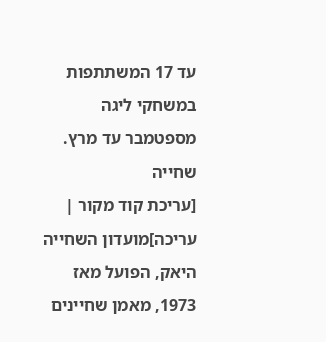עד 17 המשתתפות במשחקי ליגה מספטמבר עד מרץ.
שחייה
[עריכת קוד מקור | עריכה]מועדון השחייה היאק, הפועל מאז 1973, מאמן שחיינים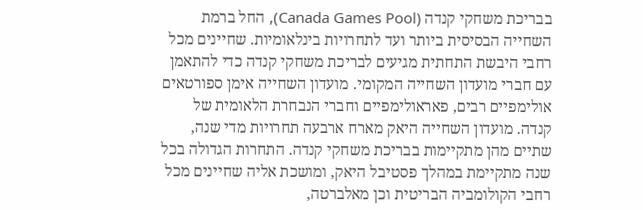בבריכת משחקי קנדה (Canada Games Pool), החל ברמת השחייה הבסיסית ביותר ועד לתחרויות בינלאומיות. שחיינים מכל רחבי היבשת התחתית מגיעים לבריכת משחקי קנדה כדי להתאמן עם חברי מועדון השחייה המקומי. מועדון השחייה אימן ספורטאים אולימפיים רבים, פאראולימפיים וחברי הנבחרת הלאומית של קנדה. מועדון השחייה היאק מארח ארבעה תחרויות מדי שנה, שתיים מהן מתקיימות בבריכת משחקי קנדה. התחרות הגדולה בכל שנה מתקיימת במהלך פסטיבל היאק, ומושכת אליה שחיינים מכל רחבי הקולומביה הבריטית וכן מאלברטה,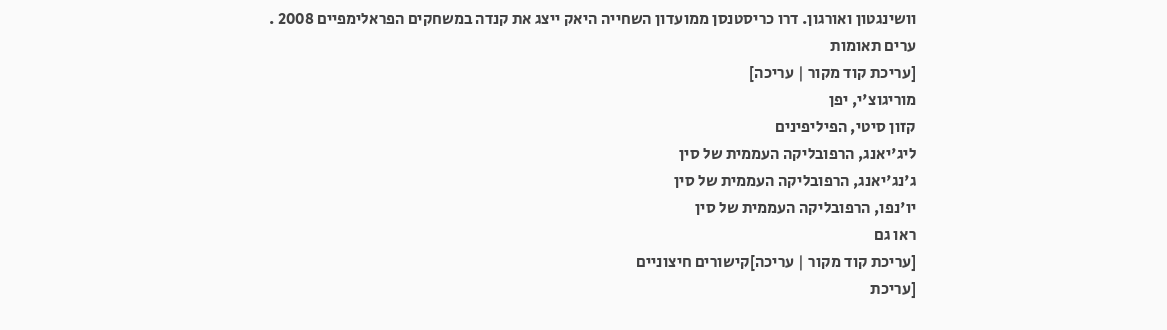וושינגטון ואורגון. דרו כריסטנסן ממועדון השחייה היאק ייצג את קנדה במשחקים הפראלימפיים 2008 .
ערים תאומות
[עריכת קוד מקור | עריכה]
מוריגוצ'י, יפן
קזון סיטי, הפיליפינים
ליג'יאנג, הרפובליקה העממית של סין
ג'נג'יאנג, הרפובליקה העממית של סין
יו'נפו, הרפובליקה העממית של סין
ראו גם
[עריכת קוד מקור | עריכה]קישורים חיצוניים
[עריכת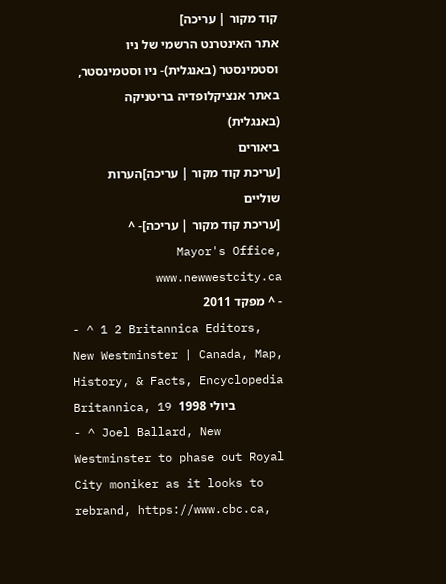קוד מקור | עריכה]
אתר האינטרנט הרשמי של ניו וסטמינסטר (באנגלית)- ניו וסטמינסטר, באתר אנציקלופדיה בריטניקה (באנגלית)
ביאורים
[עריכת קוד מקור | עריכה]הערות שוליים
[עריכת קוד מקור | עריכה]- ^ Mayor's Office, www.newwestcity.ca
- ^ מפקד 2011
- ^ 1 2 Britannica Editors, New Westminster | Canada, Map, History, & Facts, Encyclopedia Britannica, 19 ביולי 1998
- ^ Joel Ballard, New Westminster to phase out Royal City moniker as it looks to rebrand, https://www.cbc.ca,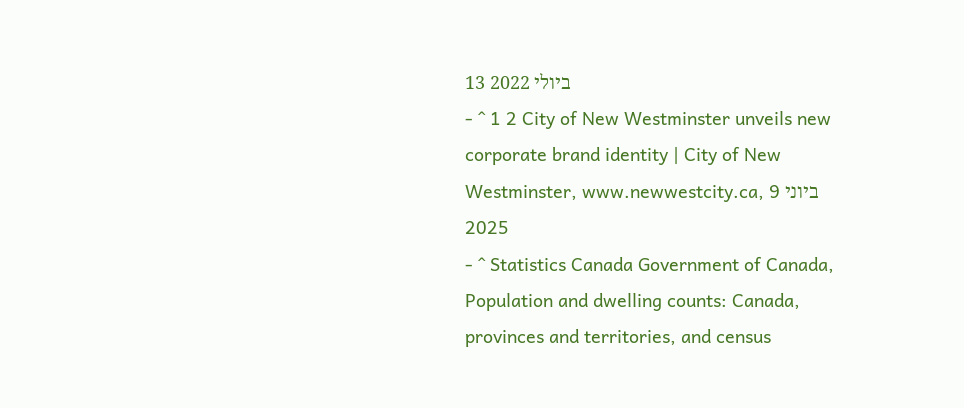13 ביולי 2022
- ^ 1 2 City of New Westminster unveils new corporate brand identity | City of New Westminster, www.newwestcity.ca, 9 ביוני 2025
- ^ Statistics Canada Government of Canada, Population and dwelling counts: Canada, provinces and territories, and census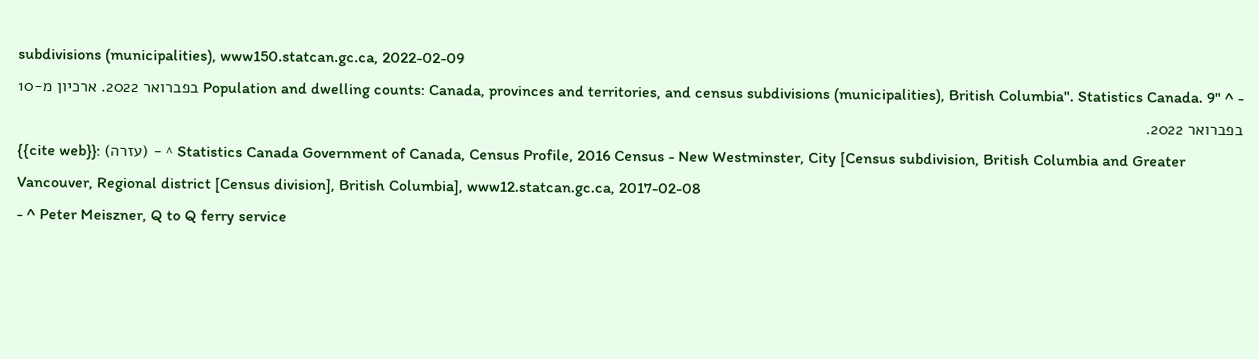subdivisions (municipalities), www150.statcan.gc.ca, 2022-02-09
- ^ "Population and dwelling counts: Canada, provinces and territories, and census subdivisions (municipalities), British Columbia". Statistics Canada. 9 בפברואר 2022. ארכיון מ-10 בפברואר 2022.
{{cite web}}: (עזרה) - ^ Statistics Canada Government of Canada, Census Profile, 2016 Census - New Westminster, City [Census subdivision, British Columbia and Greater Vancouver, Regional district [Census division], British Columbia], www12.statcan.gc.ca, 2017-02-08
- ^ Peter Meiszner, Q to Q ferry service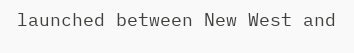launched between New West and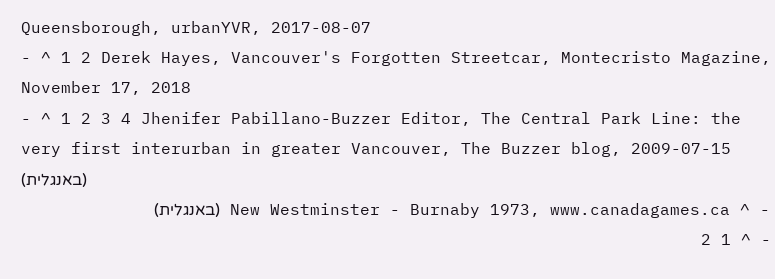Queensborough, urbanYVR, 2017-08-07
- ^ 1 2 Derek Hayes, Vancouver's Forgotten Streetcar, Montecristo Magazine, November 17, 2018
- ^ 1 2 3 4 Jhenifer Pabillano-Buzzer Editor, The Central Park Line: the very first interurban in greater Vancouver, The Buzzer blog, 2009-07-15 (באנגלית)
- ^ New Westminster - Burnaby 1973, www.canadagames.ca (באנגלית)
- ^ 1 2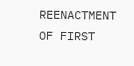REENACTMENT OF FIRST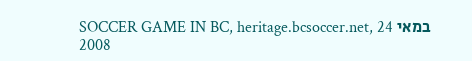SOCCER GAME IN BC, heritage.bcsoccer.net, 24 במאי 2008